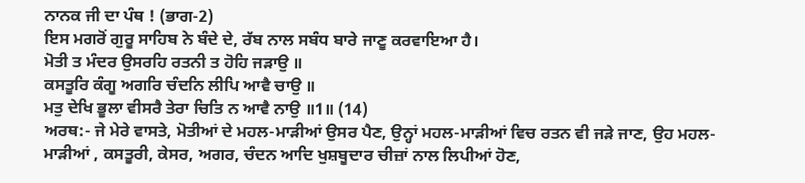ਨਾਨਕ ਜੀ ਦਾ ਪੰਥ ! (ਭਾਗ-2)
ਇਸ ਮਗਰੋਂ ਗੁਰੂ ਸਾਹਿਬ ਨੇ ਬੰਦੇ ਦੇ, ਰੱਬ ਨਾਲ ਸਬੰਧ ਬਾਰੇ ਜਾਣੂ ਕਰਵਾਇਆ ਹੈ।
ਮੋਤੀ ਤ ਮੰਦਰ ਉਸਰਹਿ ਰਤਨੀ ਤ ਹੋਹਿ ਜੜਾਉ ॥
ਕਸਤੂਰਿ ਕੰਗੂ ਅਗਰਿ ਚੰਦਨਿ ਲੀਪਿ ਆਵੈ ਚਾਉ ॥
ਮਤੁ ਦੇਖਿ ਭੂਲਾ ਵੀਸਰੈ ਤੇਰਾ ਚਿਤਿ ਨ ਆਵੈ ਨਾਉ ॥1॥ (14)
ਅਰਥ:- ਜੇ ਮੇਰੇ ਵਾਸਤੇ, ਮੋਤੀਆਂ ਦੇ ਮਹਲ-ਮਾੜੀਆਂ ਉਸਰ ਪੈਣ, ਉਨ੍ਹਾਂ ਮਹਲ-ਮਾੜੀਆਂ ਵਿਚ ਰਤਨ ਵੀ ਜੜੇ ਜਾਣ, ਉਹ ਮਹਲ-ਮਾੜੀਆਂ , ਕਸਤੂਰੀ, ਕੇਸਰ, ਅਗਰ, ਚੰਦਨ ਆਦਿ ਖੁਸ਼ਬੂਦਾਰ ਚੀਜ਼ਾਂ ਨਾਲ ਲਿਪੀਆਂ ਹੋਣ,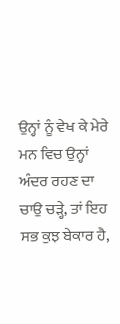ਉਨ੍ਹਾਂ ਨੂੰ ਵੇਖ ਕੇ ਮੇਰੇ ਮਨ ਵਿਚ ਉਨ੍ਹਾਂ ਅੰਦਰ ਰਹਣ ਦਾ ਚਾਉ ਚੜ੍ਹੇ, ਤਾਂ ਇਹ ਸਭ ਕੁਝ ਬੇਕਾਰ ਹੈ,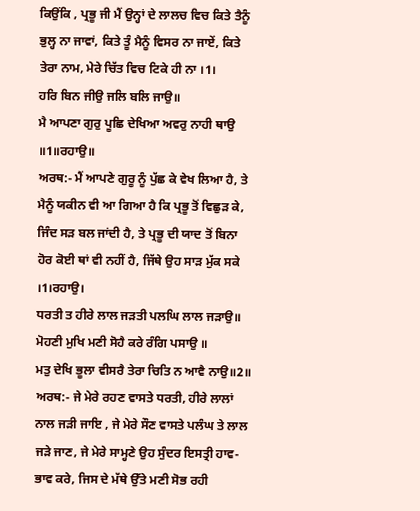ਕਿਉਂਕਿ , ਪ੍ਰਭੂ ਜੀ ਮੈਂ ਉਨ੍ਹਾਂ ਦੇ ਲਾਲਚ ਵਿਚ ਕਿਤੇ ਤੈਨੂੰ ਭੁਲ੍ਹ ਨਾ ਜਾਵਾਂ, ਕਿਤੇ ਤੂੰ ਮੈਨੂੰ ਵਿਸਰ ਨਾ ਜਾਏਂ, ਕਿਤੇ ਤੇਰਾ ਨਾਮ, ਮੇਰੇ ਚਿੱਤ ਵਿਚ ਟਿਕੇ ਹੀ ਨਾ ।1।
ਹਰਿ ਬਿਨ ਜੀਉ ਜਲਿ ਬਲਿ ਜਾਉ॥
ਮੈ ਆਪਣਾ ਗੁਰੁ ਪੂਛਿ ਦੇਖਿਆ ਅਵਰੁ ਨਾਹੀ ਥਾਉ ॥1॥ਰਹਾਉ॥
ਅਰਥ:- ਮੈਂ ਆਪਣੇ ਗੁਰੂ ਨੂੰ ਪੁੱਛ ਕੇ ਵੇਖ ਲਿਆ ਹੈ, ਤੇ ਮੈਨੂੰ ਯਕੀਨ ਵੀ ਆ ਗਿਆ ਹੈ ਕਿ ਪ੍ਰਭੂ ਤੋਂ ਵਿਛੁੜ ਕੇ, ਜਿੰਦ ਸੜ ਬਲ ਜਾਂਦੀ ਹੈ, ਤੇ ਪ੍ਰਭੂ ਦੀ ਯਾਦ ਤੋਂ ਬਿਨਾ ਹੋਰ ਕੋਈ ਥਾਂ ਵੀ ਨਹੀਂ ਹੈ, ਜਿੱਥੇ ਉਹ ਸਾੜ ਮੁੱਕ ਸਕੇ ।1।ਰਹਾਉ।
ਧਰਤੀ ਤ ਹੀਰੇ ਲਾਲ ਜੜਤੀ ਪਲਘਿ ਲਾਲ ਜੜਾਉ॥
ਮੋਹਣੀ ਮੁਖਿ ਮਣੀ ਸੋਹੈ ਕਰੇ ਰੰਗਿ ਪਸਾਉ ॥
ਮਤੁ ਦੇਖਿ ਭੂਲਾ ਵੀਸਰੈ ਤੇਰਾ ਚਿਤਿ ਨ ਆਵੈ ਨਾਉ॥2॥
ਅਰਥ:- ਜੇ ਮੇਰੇ ਰਹਣ ਵਾਸਤੇ ਧਰਤੀ, ਹੀਰੇ ਲਾਲਾਂ ਨਾਲ ਜੜੀ ਜਾਇ , ਜੇ ਮੇਰੇ ਸੌਣ ਵਾਸਤੇ ਪਲੰਘ ਤੇ ਲਾਲ ਜੜੇ ਜਾਣ, ਜੇ ਮੇਰੇ ਸਾਮ੍ਹਣੇ ਉਹ ਸੁੰਦਰ ਇਸਤ੍ਰੀ ਹਾਵ-ਭਾਵ ਕਰੇ, ਜਿਸ ਦੇ ਮੱਥੇ ਉੱਤੇ ਮਣੀ ਸੋਭ ਰਹੀ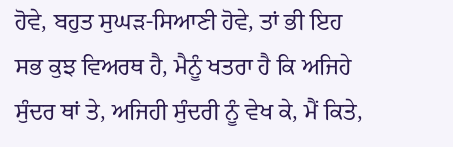ਹੋਵੇ, ਬਹੁਤ ਸੁਘੜ-ਸਿਆਣੀ ਹੋਵੇ, ਤਾਂ ਭੀ ਇਹ ਸਭ ਕੁਝ ਵਿਅਰਥ ਹੈ, ਮੈਨੂੰ ਖਤਰਾ ਹੈ ਕਿ ਅਜਿਹੇ ਸੁੰਦਰ ਥਾਂ ਤੇ, ਅਜਿਹੀ ਸੁੰਦਰੀ ਨੂੰ ਵੇਖ ਕੇ, ਮੈਂ ਕਿਤੇ,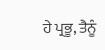ਹੇ ਪ੍ਰਭੂ, ਤੈਨੂੰ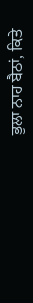ਭੁਲਾ ਨਾਹ ਬੈਠਾਂ, ਕਿਤੇ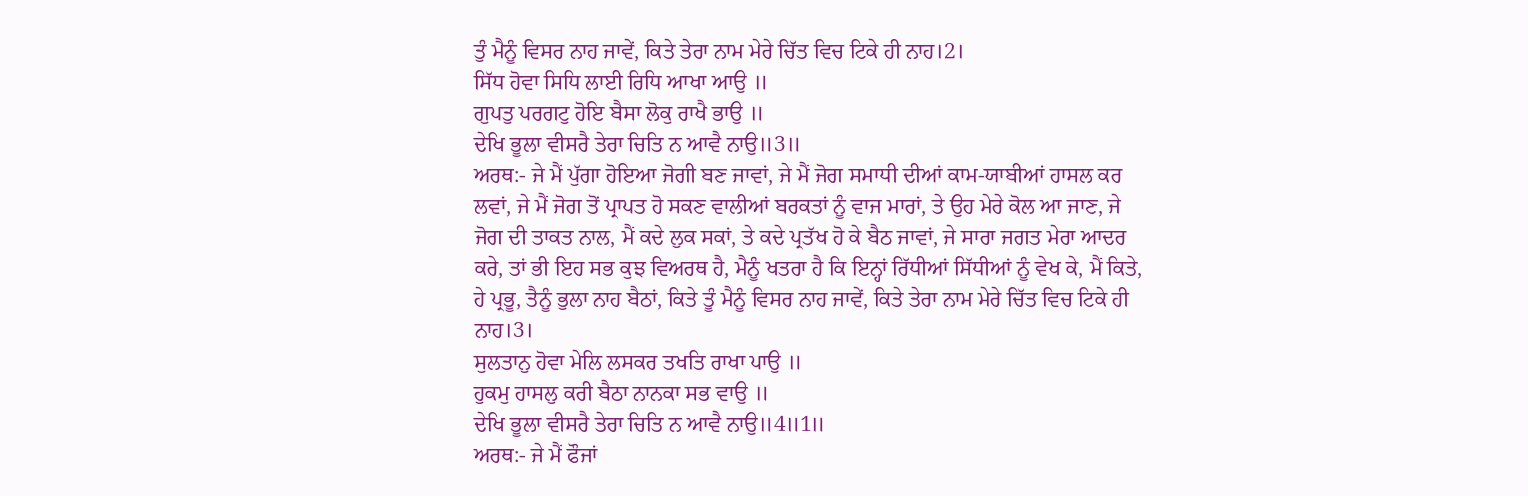ਤੁੰ ਮੈਨੂੰ ਵਿਸਰ ਨਾਹ ਜਾਵੇਂ, ਕਿਤੇ ਤੇਰਾ ਨਾਮ ਮੇਰੇ ਚਿੱਤ ਵਿਚ ਟਿਕੇ ਹੀ ਨਾਹ।2।
ਸਿੱਧ ਹੋਵਾ ਸਿਧਿ ਲਾਈ ਰਿਧਿ ਆਖਾ ਆਉ ॥
ਗੁਪਤੁ ਪਰਗਟੁ ਹੋਇ ਬੈਸਾ ਲੋਕੁ ਰਾਖੈ ਭਾਉ ॥
ਦੇਖਿ ਭੂਲਾ ਵੀਸਰੈ ਤੇਰਾ ਚਿਤਿ ਨ ਆਵੈ ਨਾਉ॥3॥
ਅਰਥ:- ਜੇ ਮੈਂ ਪੁੱਗਾ ਹੋਇਆ ਜੋਗੀ ਬਣ ਜਾਵਾਂ, ਜੇ ਮੈਂ ਜੋਗ ਸਮਾਧੀ ਦੀਆਂ ਕਾਮ-ਯਾਬੀਆਂ ਹਾਸਲ ਕਰ ਲਵਾਂ, ਜੇ ਮੈਂ ਜੋਗ ਤੋਂ ਪ੍ਰਾਪਤ ਹੋ ਸਕਣ ਵਾਲੀਆਂ ਬਰਕਤਾਂ ਨੂੰ ਵਾਜ ਮਾਰਾਂ, ਤੇ ਉਹ ਮੇਰੇ ਕੋਲ ਆ ਜਾਣ, ਜੇ ਜੋਗ ਦੀ ਤਾਕਤ ਨਾਲ, ਮੈਂ ਕਦੇ ਲੁਕ ਸਕਾਂ, ਤੇ ਕਦੇ ਪ੍ਰਤੱਖ ਹੋ ਕੇ ਬੈਠ ਜਾਵਾਂ, ਜੇ ਸਾਰਾ ਜਗਤ ਮੇਰਾ ਆਦਰ ਕਰੇ, ਤਾਂ ਭੀ ਇਹ ਸਭ ਕੁਝ ਵਿਅਰਥ ਹੈ, ਮੈਨੂੰ ਖਤਰਾ ਹੈ ਕਿ ਇਨ੍ਹਾਂ ਰਿੱਧੀਆਂ ਸਿੱਧੀਆਂ ਨੂੰ ਵੇਖ ਕੇ, ਮੈਂ ਕਿਤੇ, ਹੇ ਪ੍ਰਭੂ, ਤੈਨੂੰ ਭੁਲਾ ਨਾਹ ਬੈਠਾਂ, ਕਿਤੇ ਤੂੰ ਮੈਨੂੰ ਵਿਸਰ ਨਾਹ ਜਾਵੇਂ, ਕਿਤੇ ਤੇਰਾ ਨਾਮ ਮੇਰੇ ਚਿੱਤ ਵਿਚ ਟਿਕੇ ਹੀ ਨਾਹ।3।
ਸੁਲਤਾਨੁ ਹੋਵਾ ਮੇਲਿ ਲਸਕਰ ਤਖਤਿ ਰਾਖਾ ਪਾਉ ॥
ਹੁਕਮੁ ਹਾਸਲੁ ਕਰੀ ਬੈਠਾ ਨਾਨਕਾ ਸਭ ਵਾਉ ॥
ਦੇਖਿ ਭੂਲਾ ਵੀਸਰੈ ਤੇਰਾ ਚਿਤਿ ਨ ਆਵੈ ਨਾਉ॥4॥1॥
ਅਰਥ:- ਜੇ ਮੈਂ ਫੌਜਾਂ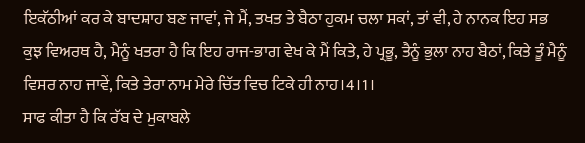ਇਕੱਠੀਆਂ ਕਰ ਕੇ ਬਾਦਸ਼ਾਹ ਬਣ ਜਾਵਾਂ, ਜੇ ਮੈਂ, ਤਖਤ ਤੇ ਬੈਠਾ ਹੁਕਮ ਚਲਾ ਸਕਾਂ, ਤਾਂ ਵੀ, ਹੇ ਨਾਨਕ ਇਹ ਸਭ ਕੁਝ ਵਿਅਰਥ ਹੈ, ਮੈਨੂੰ ਖਤਰਾ ਹੈ ਕਿ ਇਹ ਰਾਜ-ਭਾਗ ਵੇਖ ਕੇ ਮੈਂ ਕਿਤੇ, ਹੇ ਪ੍ਰਭੂ, ਤੈਨੂੰ ਭੁਲਾ ਨਾਹ ਬੈਠਾਂ, ਕਿਤੇ ਤੂੰ ਮੈਨੂੰ ਵਿਸਰ ਨਾਹ ਜਾਵੇਂ, ਕਿਤੇ ਤੇਰਾ ਨਾਮ ਮੇਰੇ ਚਿੱਤ ਵਿਚ ਟਿਕੇ ਹੀ ਨਾਹ।4।1।
ਸਾਫ ਕੀਤਾ ਹੈ ਕਿ ਰੱਬ ਦੇ ਮੁਕਾਬਲੇ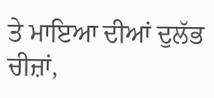ਤੇ ਮਾਇਆ ਦੀਆਂ ਦੁਲੱਭ ਚੀਜ਼ਾਂ,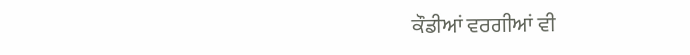ਕੌਡੀਆਂ ਵਰਗੀਆਂ ਵੀ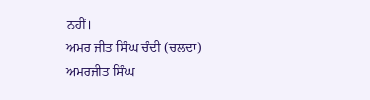ਨਹੀਂ।
ਅਮਰ ਜੀਤ ਸਿੰਘ ਚੰਦੀ (ਚਲਦਾ)
ਅਮਰਜੀਤ ਸਿੰਘ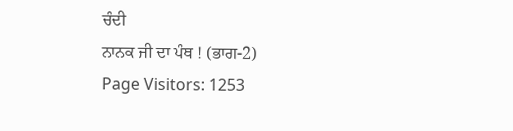ਚੰਦੀ
ਨਾਨਕ ਜੀ ਦਾ ਪੰਥ ! (ਭਾਗ-2)
Page Visitors: 1253